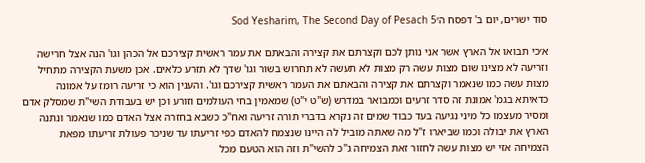סוד ישרים, יום ב' דפסח ה׳Sod Yesharim, The Second Day of Pesach 5

א׳כי תבואו אל הארץ אשר אני נותן לכם וקצרתם את קצירה והבאתם את עמר ראשית קצירכם אל הכהן וגו' הנה אצל חרישה וזריעה לא מצינו שום מצות עשה רק מצות לא תעשה לא תחרוש בשור וגו' שדך לא תזרע כלאים. אכן משעת הקצירה מתחיל מצות עשה כמו שנאמר וקצרתם את קצירה והבאתם את העמר ראשית קצירכם וגו'. והענין הוא כי זריעה רומז על אמונה כדאיתא בגמ' אמונת זה סדר זרעים וכמבואר במדרש (ש"ט י"ט) שמאמין בחי העולמים וזורע וכן יש בעבודת השי"ת שמסלק אדם ומסיר מעצמו כל מיני נגיעה בעד כבוד שמים זה נקרא בדברי תורה זריעה ואח"כ כשבא בחזרה אצל האדם כמו שנאמר ונתנה הארץ את יבולה וכמו שביארו ז"ל מה שאתה מוביל לה היינו שנצמח להאדם כפי זריעתו עד שניכר פעולת זריעתו מפאת הצמיחה אזי יש מצות עשה לחזור זאת הצמיחה ג"כ להשי"ת וזה הוא הטעם מכל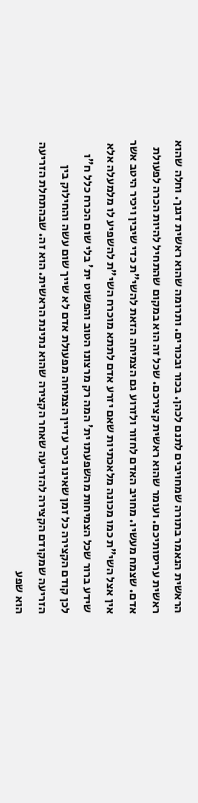הראשית הנאמר בתורה שמחויבים לתנם לכהן. בכור ובכורים. ותרומה שהוא ראשית דגנך. וחלה שהוא ראשית עריסותיכם. ועומר שהוא ראשית קצירכם. שכל זה הוא במקום שהתחיל להיות הכרה לפעולת אדם. שצמח מעשיו. מחויב האדם לחזור ולזרוע גם הצמיחה הזאת להשי"ת כדי שיבין ויכיר היטב אשר אין אצל השי"ת כמו מכונה מלאכתיות שאם יזרע אדם לתתא מוכרח השי"ת להשפיע לו מלמעלה אלא שידע ברור שכל הצמיחות מהשפעתו ית' המה רק מרצונו הטוב והפשוט ית' בלי שום הכרח כלל ח"ו לכן קודם הקצירה כל זמן שאינו ניכר עדיין הצמיחה מפעולת אדם לא שייך שום עשה והחילוק בין הזריעה שמקודם הקצירה להזריעה שאחר הקצירה שהוא נתינת הראשית. הוא זה. שבהתחלת הזריעה הוא שפע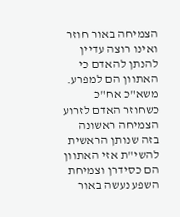הצמיחה באור חוזר ואינו רוצה עדיין להנתן להאדם כי האתוון הם למפרע. משא"כ אח"כ כשחוזר האדם לזרוע הצמיחה ראשונה בזה שנותן הראשית להשי"ת אזי האתוון הם כסידרן וצמיחת השפע נעשה באור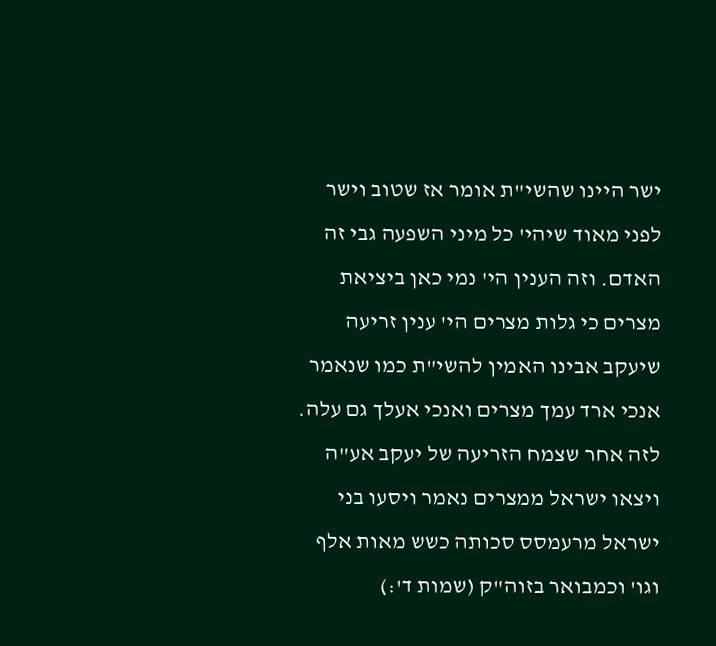ישר היינו שהשי"ת אומר אז שטוב וישר לפני מאוד שיהי' כל מיני השפעה גבי זה האדם. וזה הענין הי' נמי כאן ביציאת מצרים כי גלות מצרים הי' ענין זריעה שיעקב אבינו האמין להשי"ת כמו שנאמר אנכי ארד עמך מצרים ואנכי אעלך גם עלה. לזה אחר שצמח הזריעה של יעקב אע"ה ויצאו ישראל ממצרים נאמר ויסעו בני ישראל מרעמסס סכותה כשש מאות אלף וגו' וכמבואר בזוה"ק (שמות ד':)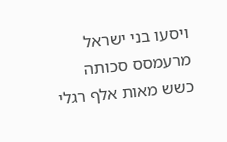ויסעו בני ישראל מרעמסס סכותה כשש מאות אלף רגלי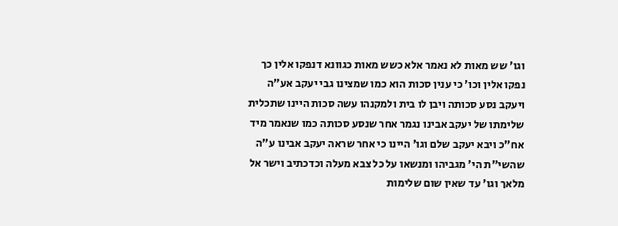וגו' שש מאות לא נאמר אלא כשש מאות כגוונא דנפקו אלין כך נפקו אלין וכו' כי ענין סכות הוא כמו שמצינו גבי יעקב אע"ה ויעקב נסע סכותה ויבן לו בית ולמקנהו עשה סכות היינו שתכלית שלימתו של יעקב אבינו נגמר אחר שנסע סכותה כמו שנאמר מיד אח"כ ויבא יעקב שלם וגו' היינו כי אחר שראה יעקב אבינו ע"ה שהשי"ת הי' מגביהו ומנשאו על כל צבא מעלה וכדכתיב וישר אל מלאך וגו' עד שאין שום שלימות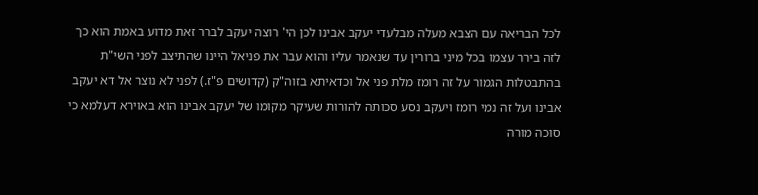לכל הבריאה עם הצבא מעלה מבלעדי יעקב אבינו לכן הי' רוצה יעקב לברר זאת מדוע באמת הוא כך לזה בירר עצמו בכל מיני ברורין עד שנאמר עליו והוא עבר את פניאל היינו שהתיצב לפני השי"ת בהתבטלות הגמור על זה רומז מלת פני אל וכדאיתא בזוה"ק (קדושים פ"ז.) לפני לא נוצר אל דא יעקב אבינו ועל זה נמי רומז ויעקב נסע סכותה להורות שעיקר מקומו של יעקב אבינו הוא באוירא דעלמא כי סוכה מורה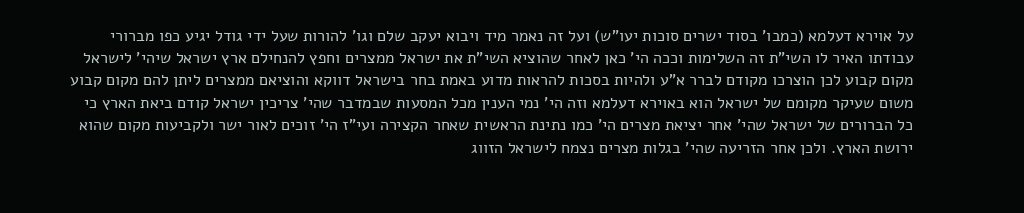על אוירא דעלמא (כמבו' בסוד ישרים סוכות יעו"ש) ועל זה נאמר מיד ויבוא יעקב שלם וגו' להורות שעל ידי גודל יגיע כפו מברורי עבודתו האיר לו השי"ת זה השלימות וככה הי' כאן לאחר שהוציא השי"ת את ישראל ממצרים וחפץ להנחילם ארץ ישראל שיהי' לישראל מקום קבוע לכן הוצרכו מקודם לברר א"ע ולהיות בסכות להראות מדוע באמת בחר בישראל דווקא והוציאם ממצרים ליתן להם מקום קבוע משום שעיקר מקומם של ישראל הוא באוירא דעלמא וזה הי' נמי הענין מכל המסעות שבמדבר שהי' צריכין ישראל קודם ביאת הארץ כי כל הברורים של ישראל שהי' אחר יציאת מצרים הי' כמו נתינת הראשית שאחר הקצירה ועי"ז הי' זוכים לאור ישר ולקביעות מקום שהוא ירושת הארץ. ולכן אחר הזריעה שהי' בגלות מצרים נצמח לישראל הזווג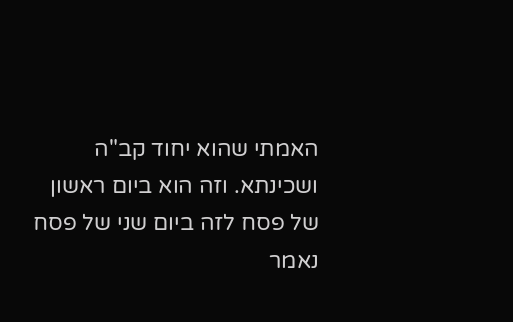האמתי שהוא יחוד קב"ה ושכינתא. וזה הוא ביום ראשון של פסח לזה ביום שני של פסח נאמר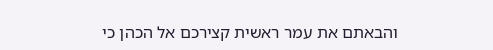והבאתם את עמר ראשית קצירכם אל הכהן כי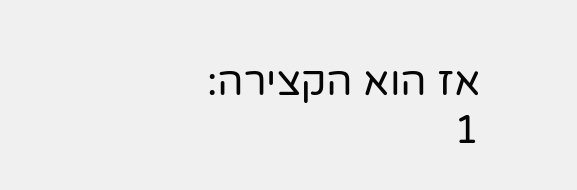אז הוא הקצירה:
1